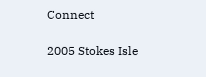Connect

2005 Stokes Isle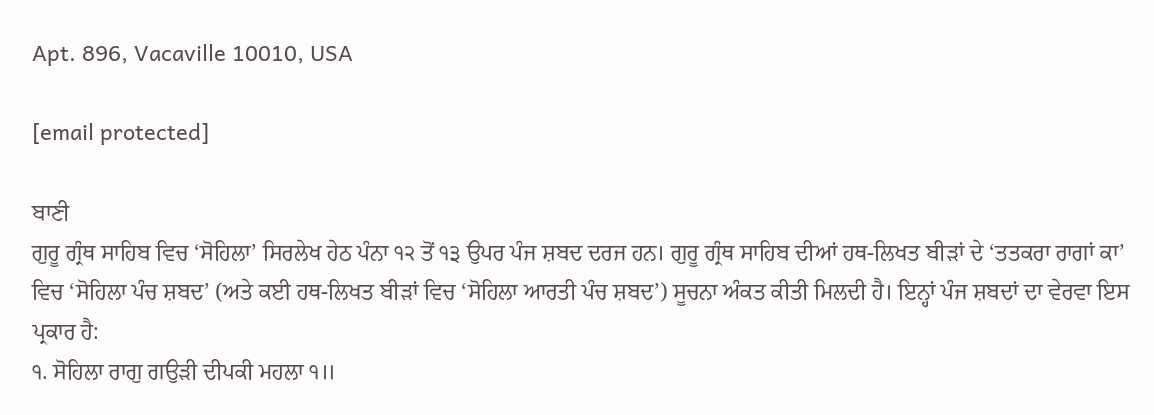Apt. 896, Vacaville 10010, USA

[email protected]

ਬਾਣੀ
ਗੁਰੂ ਗ੍ਰੰਥ ਸਾਹਿਬ ਵਿਚ ‘ਸੋਹਿਲਾ’ ਸਿਰਲੇਖ ਹੇਠ ਪੰਨਾ ੧੨ ਤੋਂ ੧੩ ਉਪਰ ਪੰਜ ਸ਼ਬਦ ਦਰਜ ਹਨ। ਗੁਰੂ ਗ੍ਰੰਥ ਸਾਹਿਬ ਦੀਆਂ ਹਥ-ਲਿਖਤ ਬੀੜਾਂ ਦੇ ‘ਤਤਕਰਾ ਰਾਗਾਂ ਕਾ’ ਵਿਚ ‘ਸੋਹਿਲਾ ਪੰਚ ਸ਼ਬਦ’ (ਅਤੇ ਕਈ ਹਥ-ਲਿਖਤ ਬੀੜਾਂ ਵਿਚ ‘ਸੋਹਿਲਾ ਆਰਤੀ ਪੰਚ ਸ਼ਬਦ’) ਸੂਚਨਾ ਅੰਕਤ ਕੀਤੀ ਮਿਲਦੀ ਹੈ। ਇਨ੍ਹਾਂ ਪੰਜ ਸ਼ਬਦਾਂ ਦਾ ਵੇਰਵਾ ਇਸ ਪ੍ਰਕਾਰ ਹੈ:
੧. ਸੋਹਿਲਾ ਰਾਗੁ ਗਉੜੀ ਦੀਪਕੀ ਮਹਲਾ ੧॥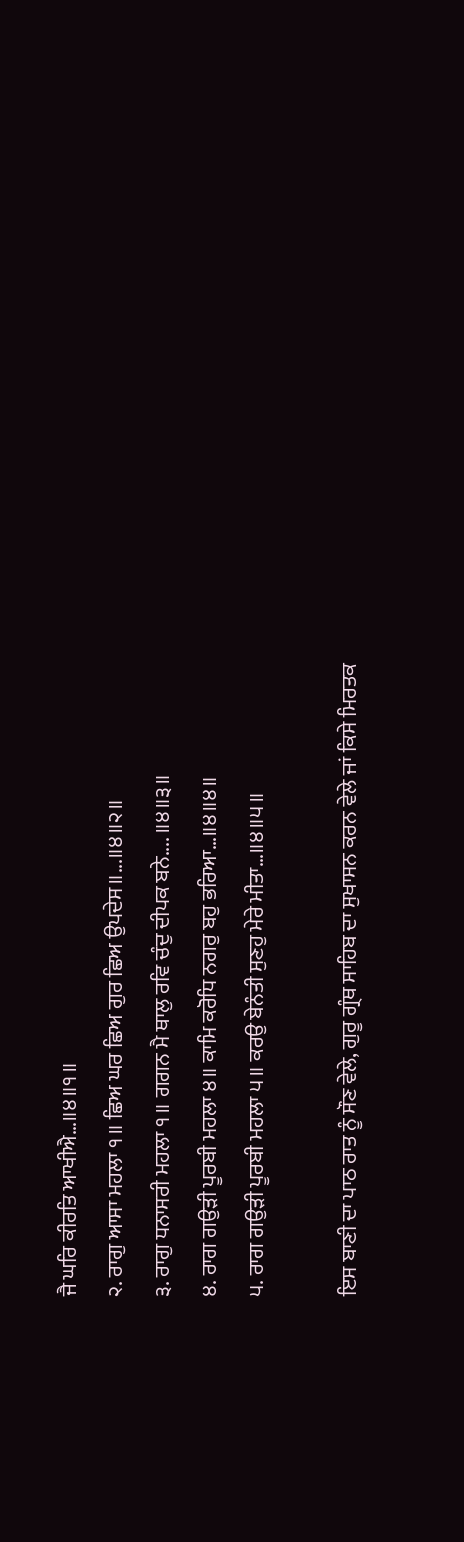ਜੈ ਘਰਿ ਕੀਰਤਿ ਆਖੀਐ…॥੪॥੧॥
੨. ਰਾਗੁ ਆਸਾ ਮਹਲਾ ੧॥ ਛਿਅ ਘਰ ਛਿਅ ਗੁਰ ਛਿਅ ਉਪਦੇਸ॥...॥੪॥੨॥
੩. ਰਾਗੁ ਧਨਾਸਰੀ ਮਹਲਾ ੧॥ ਗਗਨ ਮੈ ਥਾਲੁ ਰਵਿ ਚੰਦੁ ਦੀਪਕ ਬਨੇ.... ॥੪॥੩॥
੪. ਰਾਗ ਗਉੜੀ ਪੂਰਬੀ ਮਹਲਾ ੪॥ ਕਾਮਿ ਕਰੋਧਿ ਨਗਰੁ ਬਹੁ ਭਰਿਆ…॥੪॥੪॥
੫. ਰਾਗ ਗਉੜੀ ਪੂਰਬੀ ਮਹਲਾ ੫॥ ਕਰਉ ਬੇਨੰਤੀ ਸੁਣਹੁ ਮੇਰੇ ਮੀਤਾ…॥੪॥੫॥

ਇਸ ਬਾਣੀ ਦਾ ਪਾਠ ਰਾਤ ਨੂੰ ਸੌਣ ਵੇਲੇ, ਗੁਰੂ ਗ੍ਰੰਥ ਸਾਹਿਬ ਦਾ ਸੁਖਾਸਨ ਕਰਨ ਵੇਲੇ ਜਾਂ ਕਿਸੇ ਮਿਰਤਕ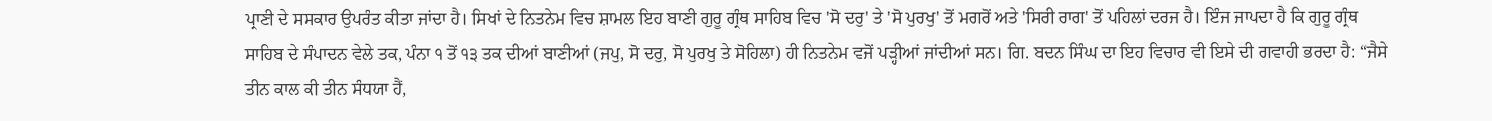ਪ੍ਰਾਣੀ ਦੇ ਸਸਕਾਰ ਉਪਰੰਤ ਕੀਤਾ ਜਾਂਦਾ ਹੈ। ਸਿਖਾਂ ਦੇ ਨਿਤਨੇਮ ਵਿਚ ਸ਼ਾਮਲ ਇਹ ਬਾਣੀ ਗੁਰੂ ਗ੍ਰੰਥ ਸਾਹਿਬ ਵਿਚ 'ਸੋ ਦਰੁ' ਤੇ 'ਸੋ ਪੁਰਖੁ' ਤੋਂ ਮਗਰੋਂ ਅਤੇ 'ਸਿਰੀ ਰਾਗ' ਤੋਂ ਪਹਿਲਾਂ ਦਰਜ ਹੈ। ਇੰਜ ਜਾਪਦਾ ਹੈ ਕਿ ਗੁਰੂ ਗ੍ਰੰਥ ਸਾਹਿਬ ਦੇ ਸੰਪਾਦਨ ਵੇਲੇ ਤਕ, ਪੰਨਾ ੧ ਤੋਂ ੧੩ ਤਕ ਦੀਆਂ ਬਾਣੀਆਂ (ਜਪੁ, ਸੋ ਦਰੁ, ਸੋ ਪੁਰਖੁ ਤੇ ਸੋਹਿਲਾ) ਹੀ ਨਿਤਨੇਮ ਵਜੋਂ ਪੜ੍ਹੀਆਂ ਜਾਂਦੀਆਂ ਸਨ। ਗਿ. ਬਦਨ ਸਿੰਘ ਦਾ ਇਹ ਵਿਚਾਰ ਵੀ ਇਸੇ ਦੀ ਗਵਾਹੀ ਭਰਦਾ ਹੈ: “ਜੈਸੇ ਤੀਨ ਕਾਲ ਕੀ ਤੀਨ ਸੰਧਯਾ ਹੈਂ,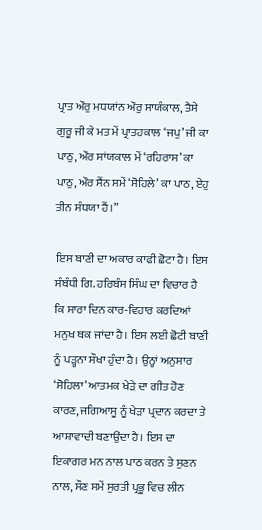ਪ੍ਰਾਤ ਔਰੁ ਮਧਯਾਂਨ ਔਰੁ ਸਾਯੰਕਾਲ, ਤੈਸੇ ਗੁਰੂ ਜੀ ਕੇ ਮਤ ਮੇਂ ਪ੍ਰਾਤਹਕਾਲ ‘ਜਪੁ’ ਜੀ ਕਾ ਪਾਠੁ, ਔਰ ਸਾਂਯਕਾਲ ਮੇਂ ‘ਰਹਿਰਾਸ’ ਕਾ ਪਾਠੁ, ਔਰ ਸੈਂਨ ਸਮੇਂ ‘ਸੋਹਿਲੇ’ ਕਾ ਪਾਠ, ਏਹੁ ਤੀਨ ਸੰਧਯਾ ਹੈਂ।”

ਇਸ ਬਾਣੀ ਦਾ ਅਕਾਰ ਕਾਫੀ ਛੋਟਾ ਹੈ। ਇਸ ਸੰਬੰਧੀ ਗਿ. ਹਰਿਬੰਸ ਸਿੰਘ ਦਾ ਵਿਚਾਰ ਹੈ ਕਿ ਸਾਰਾ ਦਿਨ ਕਾਰ-ਵਿਹਾਰ ਕਰਦਿਆਂ ਮਨੁਖ ਥਕ ਜਾਂਦਾ ਹੈ। ਇਸ ਲਈ ਛੋਟੀ ਬਾਣੀ ਨੂੰ ਪੜ੍ਹਨਾ ਸੌਖਾ ਹੁੰਦਾ ਹੈ। ਉਨ੍ਹਾਂ ਅਨੁਸਾਰ ‘ਸੋਹਿਲਾ’ ਆਤਮਕ ਖੇੜੇ ਦਾ ਗੀਤ ਹੋਣ ਕਾਰਣ, ਜਗਿਆਸੂ ਨੂੰ ਖੇੜਾ ਪ੍ਰਦਾਨ ਕਰਦਾ ਤੇ ਆਸ਼ਾਵਾਦੀ ਬਣਾਉਂਦਾ ਹੈ। ਇਸ ਦਾ ਇਕਾਗਰ ਮਨ ਨਾਲ ਪਾਠ ਕਰਨ ਤੇ ਸੁਣਨ ਨਾਲ, ਸੌਣ ਸਮੇਂ ਸੁਰਤੀ ਪ੍ਰਭੂ ਵਿਚ ਲੀਨ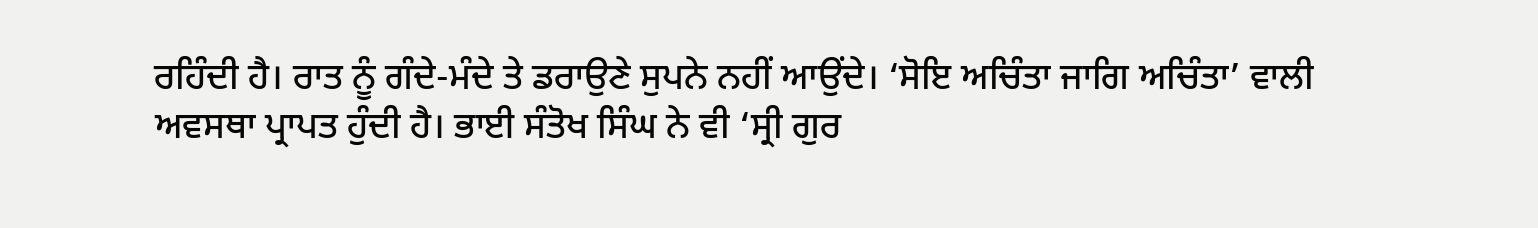ਰਹਿੰਦੀ ਹੈ। ਰਾਤ ਨੂੰ ਗੰਦੇ-ਮੰਦੇ ਤੇ ਡਰਾਉਣੇ ਸੁਪਨੇ ਨਹੀਂ ਆਉਂਦੇ। ‘ਸੋਇ ਅਚਿੰਤਾ ਜਾਗਿ ਅਚਿੰਤਾ’ ਵਾਲੀ ਅਵਸਥਾ ਪ੍ਰਾਪਤ ਹੁੰਦੀ ਹੈ। ਭਾਈ ਸੰਤੋਖ ਸਿੰਘ ਨੇ ਵੀ ‘ਸ੍ਰੀ ਗੁਰ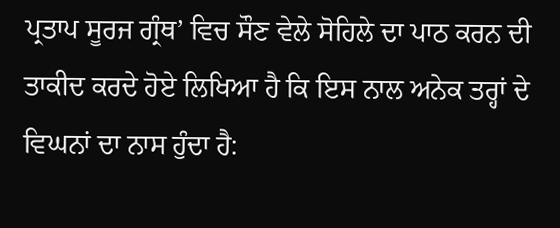ਪ੍ਰਤਾਪ ਸੂਰਜ ਗ੍ਰੰਥ’ ਵਿਚ ਸੌਣ ਵੇਲੇ ਸੋਹਿਲੇ ਦਾ ਪਾਠ ਕਰਨ ਦੀ ਤਾਕੀਦ ਕਰਦੇ ਹੋਏ ਲਿਖਿਆ ਹੈ ਕਿ ਇਸ ਨਾਲ ਅਨੇਕ ਤਰ੍ਹਾਂ ਦੇ ਵਿਘਨਾਂ ਦਾ ਨਾਸ ਹੁੰਦਾ ਹੈ: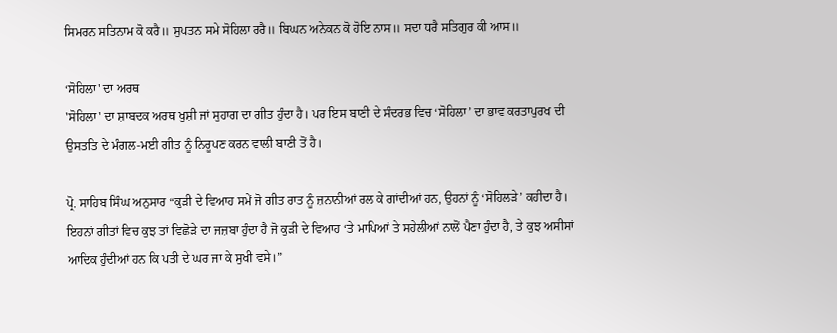ਸਿਮਰਨ ਸਤਿਨਾਮ ਕੋ ਕਰੈ॥ ਸੁਪਤਨ ਸਮੇ ਸੋਹਿਲਾ ਰਰੈ॥ ਬਿਘਨ ਅਨੇਕਨ ਕੋ ਹੋਇ ਨਾਸ॥ ਸਦਾ ਧਰੈ ਸਤਿਗੁਰ ਕੀ ਆਸ॥

‘ਸੋਹਿਲਾ' ਦਾ ਅਰਥ
'ਸੋਹਿਲਾ' ਦਾ ਸ਼ਾਬਦਕ ਅਰਥ ਖੁਸ਼ੀ ਜਾਂ ਸੁਹਾਗ ਦਾ ਗੀਤ ਹੁੰਦਾ ਹੈ। ਪਰ ਇਸ ਬਾਣੀ ਦੇ ਸੰਦਰਭ ਵਿਚ ‘ਸੋਹਿਲਾ’ ਦਾ ਭਾਵ ਕਰਤਾਪੁਰਖ ਦੀ ਉਸਤਤਿ ਦੇ ਮੰਗਲ-ਮਈ ਗੀਤ ਨੂੰ ਨਿਰੂਪਣ ਕਰਨ ਵਾਲੀ ਬਾਣੀ ਤੋਂ ਹੈ।

ਪ੍ਰੋ. ਸਾਹਿਬ ਸਿੰਘ ਅਨੁਸਾਰ “ਕੁੜੀ ਦੇ ਵਿਆਹ ਸਮੇਂ ਜੋ ਗੀਤ ਰਾਤ ਨੂੰ ਜ਼ਨਾਨੀਆਂ ਰਲ ਕੇ ਗਾਂਦੀਆਂ ਹਨ, ਉਹਨਾਂ ਨੂੰ ‘ਸੋਹਿਲੜੇ’ ਕਹੀਦਾ ਹੈ। ਇਹਨਾਂ ਗੀਤਾਂ ਵਿਚ ਕੁਝ ਤਾਂ ਵਿਛੋੜੇ ਦਾ ਜਜ਼ਬਾ ਹੁੰਦਾ ਹੈ ਜੋ ਕੁੜੀ ਦੇ ਵਿਆਹ ‘ਤੇ ਮਾਪਿਆਂ ਤੇ ਸਹੇਲੀਆਂ ਨਾਲੋਂ ਪੈਣਾ ਹੁੰਦਾ ਹੈ, ਤੇ ਕੁਝ ਅਸੀਸਾਂ ਆਦਿਕ ਹੁੰਦੀਆਂ ਹਨ ਕਿ ਪਤੀ ਦੇ ਘਰ ਜਾ ਕੇ ਸੁਖੀ ਵਸੇ।”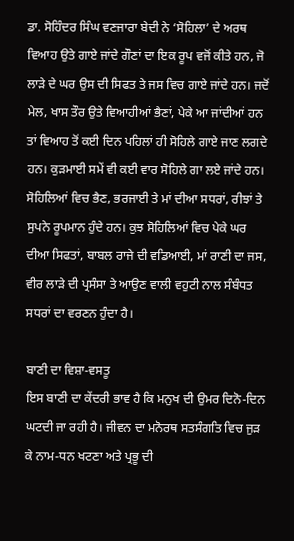ਡਾ. ਸੋਹਿੰਦਰ ਸਿੰਘ ਵਣਜਾਰਾ ਬੇਦੀ ਨੇ ‘ਸੋਹਿਲਾ’ ਦੇ ਅਰਥ ਵਿਆਹ ਉਤੇ ਗਾਏ ਜਾਂਦੇ ਗੌਣਾਂ ਦਾ ਇਕ ਰੂਪ ਵਜੋਂ ਕੀਤੇ ਹਨ, ਜੋ ਲਾੜੇ ਦੇ ਘਰ ਉਸ ਦੀ ਸਿਫਤ ਤੇ ਜਸ ਵਿਚ ਗਾਏ ਜਾਂਦੇ ਹਨ। ਜਦੋਂ ਮੇਲ, ਖਾਸ ਤੌਰ ਉਤੇ ਵਿਆਹੀਆਂ ਭੈਣਾਂ, ਪੇਕੇ ਆ ਜਾਂਦੀਆਂ ਹਨ ਤਾਂ ਵਿਆਹ ਤੋਂ ਕਈ ਦਿਨ ਪਹਿਲਾਂ ਹੀ ਸੋਹਿਲੇ ਗਾਏ ਜਾਣ ਲਗਦੇ ਹਨ। ਕੁੜਮਾਈ ਸਮੇਂ ਵੀ ਕਈ ਵਾਰ ਸੋਹਿਲੇ ਗਾ ਲਏ ਜਾਂਦੇ ਹਨ। ਸੋਹਿਲਿਆਂ ਵਿਚ ਭੈਣ, ਭਰਜਾਈ ਤੇ ਮਾਂ ਦੀਆ ਸਧਰਾਂ, ਰੀਝਾਂ ਤੇ ਸੁਪਨੇ ਰੂਪਮਾਨ ਹੁੰਦੇ ਹਨ। ਕੁਝ ਸੋਹਿਲਿਆਂ ਵਿਚ ਪੇਕੇ ਘਰ ਦੀਆ ਸਿਫਤਾਂ, ਬਾਬਲ ਰਾਜੇ ਦੀ ਵਡਿਆਈ, ਮਾਂ ਰਾਣੀ ਦਾ ਜਸ, ਵੀਰ ਲਾੜੇ ਦੀ ਪ੍ਰਸੰਸਾ ਤੇ ਆਉਣ ਵਾਲੀ ਵਹੁਟੀ ਨਾਲ ਸੰਬੰਧਤ ਸਧਰਾਂ ਦਾ ਵਰਣਨ ਹੁੰਦਾ ਹੈ।

ਬਾਣੀ ਦਾ ਵਿਸ਼ਾ-ਵਸਤੂ
ਇਸ ਬਾਣੀ ਦਾ ਕੇਂਦਰੀ ਭਾਵ ਹੈ ਕਿ ਮਨੁਖ ਦੀ ਉਮਰ ਦਿਨੋ-ਦਿਨ ਘਟਦੀ ਜਾ ਰਹੀ ਹੈ। ਜੀਵਨ ਦਾ ਮਨੋਰਥ ਸਤਸੰਗਤਿ ਵਿਚ ਜੁੜ ਕੇ ਨਾਮ-ਧਨ ਖਟਣਾ ਅਤੇ ਪ੍ਰਭੂ ਦੀ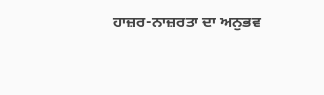ਹਾਜ਼ਰ-ਨਾਜ਼ਰਤਾ ਦਾ ਅਨੁਭਵ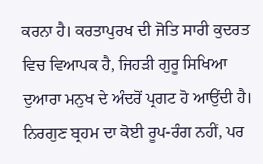ਕਰਨਾ ਹੈ। ਕਰਤਾਪੁਰਖ ਦੀ ਜੋਤਿ ਸਾਰੀ ਕੁਦਰਤ ਵਿਚ ਵਿਆਪਕ ਹੈ, ਜਿਹੜੀ ਗੁਰੂ ਸਿਖਿਆ ਦੁਆਰਾ ਮਨੁਖ ਦੇ ਅੰਦਰੋਂ ਪ੍ਰਗਟ ਹੋ ਆਉਂਦੀ ਹੈ। ਨਿਰਗੁਣ ਬ੍ਰਹਮ ਦਾ ਕੋਈ ਰੂਪ-ਰੰਗ ਨਹੀਂ, ਪਰ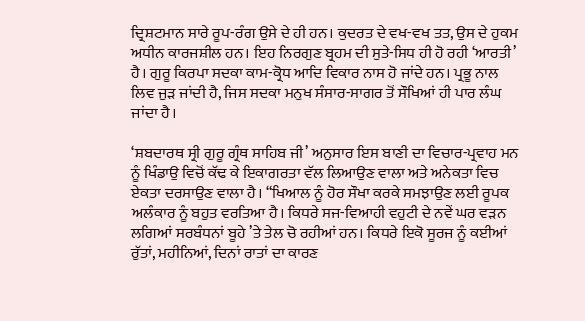ਦ੍ਰਿਸ਼ਟਮਾਨ ਸਾਰੇ ਰੂਪ-ਰੰਗ ਉਸੇ ਦੇ ਹੀ ਹਨ। ਕੁਦਰਤ ਦੇ ਵਖ-ਵਖ ਤਤ, ਉਸ ਦੇ ਹੁਕਮ ਅਧੀਨ ਕਾਰਜਸ਼ੀਲ ਹਨ। ਇਹ ਨਿਰਗੁਣ ਬ੍ਰਹਮ ਦੀ ਸੁਤੇ-ਸਿਧ ਹੀ ਹੋ ਰਹੀ ‘ਆਰਤੀ’ ਹੈ। ਗੁਰੂ ਕਿਰਪਾ ਸਦਕਾ ਕਾਮ-ਕ੍ਰੋਧ ਆਦਿ ਵਿਕਾਰ ਨਾਸ ਹੋ ਜਾਂਦੇ ਹਨ। ਪ੍ਰਭੂ ਨਾਲ ਲਿਵ ਜੁੜ ਜਾਂਦੀ ਹੈ, ਜਿਸ ਸਦਕਾ ਮਨੁਖ ਸੰਸਾਰ-ਸਾਗਰ ਤੋਂ ਸੌਖਿਆਂ ਹੀ ਪਾਰ ਲੰਘ ਜਾਂਦਾ ਹੈ।

‘ਸ਼ਬਦਾਰਥ ਸ੍ਰੀ ਗੁਰੂ ਗ੍ਰੰਥ ਸਾਹਿਬ ਜੀ’ ਅਨੁਸਾਰ ਇਸ ਬਾਣੀ ਦਾ ਵਿਚਾਰ-ਪ੍ਰਵਾਹ ਮਨ ਨੂੰ ਖਿੰਡਾਉ ਵਿਚੋਂ ਕੱਢ ਕੇ ਇਕਾਗਰਤਾ ਵੱਲ ਲਿਆਉਣ ਵਾਲਾ ਅਤੇ ਅਨੇਕਤਾ ਵਿਚ ਏਕਤਾ ਦਰਸਾਉਣ ਵਾਲਾ ਹੈ। “ਖਿਆਲ ਨੂੰ ਹੋਰ ਸੌਖਾ ਕਰਕੇ ਸਮਝਾਉਣ ਲਈ ਰੂਪਕ ਅਲੰਕਾਰ ਨੂੰ ਬਹੁਤ ਵਰਤਿਆ ਹੈ। ਕਿਧਰੇ ਸਜ-ਵਿਆਹੀ ਵਹੁਟੀ ਦੇ ਨਵੇਂ ਘਰ ਵੜਨ ਲਗਿਆਂ ਸਰਬੰਧਨਾਂ ਬੂਹੇ ’ਤੇ ਤੇਲ ਚੋ ਰਹੀਆਂ ਹਨ। ਕਿਧਰੇ ਇਕੋ ਸੂਰਜ ਨੂੰ ਕਈਆਂ ਰੁੱਤਾਂ, ਮਹੀਨਿਆਂ, ਦਿਨਾਂ ਰਾਤਾਂ ਦਾ ਕਾਰਣ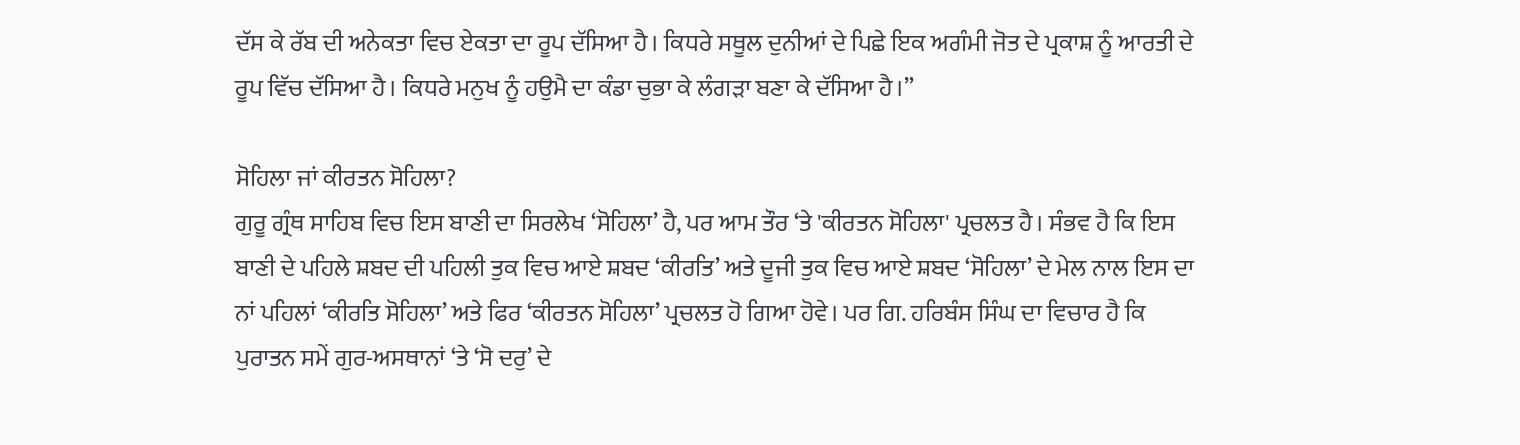ਦੱਸ ਕੇ ਰੱਬ ਦੀ ਅਨੇਕਤਾ ਵਿਚ ਏਕਤਾ ਦਾ ਰੂਪ ਦੱਸਿਆ ਹੈ। ਕਿਧਰੇ ਸਥੂਲ ਦੁਨੀਆਂ ਦੇ ਪਿਛੇ ਇਕ ਅਗੰਮੀ ਜੋਤ ਦੇ ਪ੍ਰਕਾਸ਼ ਨੂੰ ਆਰਤੀ ਦੇ ਰੂਪ ਵਿੱਚ ਦੱਸਿਆ ਹੈ। ਕਿਧਰੇ ਮਨੁਖ ਨੂੰ ਹਉਮੈ ਦਾ ਕੰਡਾ ਚੁਭਾ ਕੇ ਲੰਗੜਾ ਬਣਾ ਕੇ ਦੱਸਿਆ ਹੈ।”

ਸੋਹਿਲਾ ਜਾਂ ਕੀਰਤਨ ਸੋਹਿਲਾ?
ਗੁਰੂ ਗ੍ਰੰਥ ਸਾਹਿਬ ਵਿਚ ਇਸ ਬਾਣੀ ਦਾ ਸਿਰਲੇਖ ‘ਸੋਹਿਲਾ’ ਹੈ, ਪਰ ਆਮ ਤੌਰ ‘ਤੇ 'ਕੀਰਤਨ ਸੋਹਿਲਾ' ਪ੍ਰਚਲਤ ਹੈ। ਸੰਭਵ ਹੈ ਕਿ ਇਸ ਬਾਣੀ ਦੇ ਪਹਿਲੇ ਸ਼ਬਦ ਦੀ ਪਹਿਲੀ ਤੁਕ ਵਿਚ ਆਏ ਸ਼ਬਦ ‘ਕੀਰਤਿ’ ਅਤੇ ਦੂਜੀ ਤੁਕ ਵਿਚ ਆਏ ਸ਼ਬਦ ‘ਸੋਹਿਲਾ’ ਦੇ ਮੇਲ ਨਾਲ ਇਸ ਦਾ ਨਾਂ ਪਹਿਲਾਂ ‘ਕੀਰਤਿ ਸੋਹਿਲਾ’ ਅਤੇ ਫਿਰ ‘ਕੀਰਤਨ ਸੋਹਿਲਾ’ ਪ੍ਰਚਲਤ ਹੋ ਗਿਆ ਹੋਵੇ। ਪਰ ਗਿ. ਹਰਿਬੰਸ ਸਿੰਘ ਦਾ ਵਿਚਾਰ ਹੈ ਕਿ ਪੁਰਾਤਨ ਸਮੇਂ ਗੁਰ-ਅਸਥਾਨਾਂ ‘ਤੇ ‘ਸੋ ਦਰੁ’ ਦੇ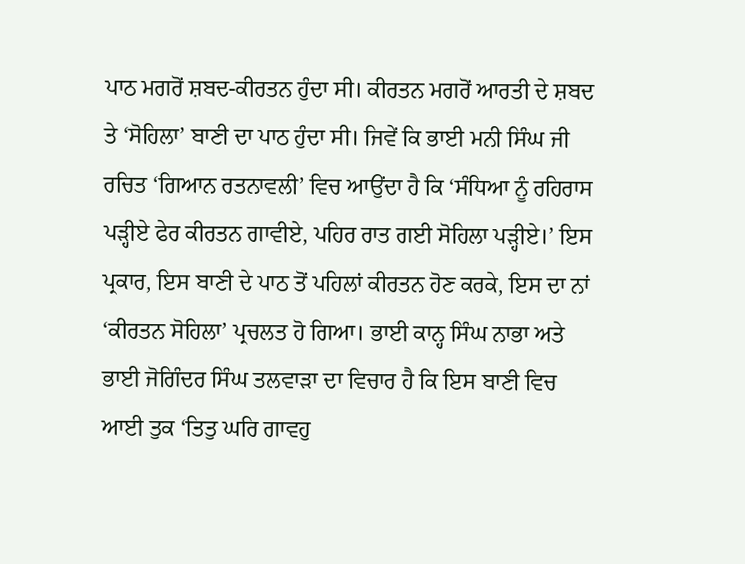ਪਾਠ ਮਗਰੋਂ ਸ਼ਬਦ-ਕੀਰਤਨ ਹੁੰਦਾ ਸੀ। ਕੀਰਤਨ ਮਗਰੋਂ ਆਰਤੀ ਦੇ ਸ਼ਬਦ ਤੇ ‘ਸੋਹਿਲਾ’ ਬਾਣੀ ਦਾ ਪਾਠ ਹੁੰਦਾ ਸੀ। ਜਿਵੇਂ ਕਿ ਭਾਈ ਮਨੀ ਸਿੰਘ ਜੀ ਰਚਿਤ ‘ਗਿਆਨ ਰਤਨਾਵਲੀ’ ਵਿਚ ਆਉਂਦਾ ਹੈ ਕਿ ‘ਸੰਧਿਆ ਨੂੰ ਰਹਿਰਾਸ ਪੜ੍ਹੀਏ ਫੇਰ ਕੀਰਤਨ ਗਾਵੀਏ, ਪਹਿਰ ਰਾਤ ਗਈ ਸੋਹਿਲਾ ਪੜ੍ਹੀਏ।’ ਇਸ ਪ੍ਰਕਾਰ, ਇਸ ਬਾਣੀ ਦੇ ਪਾਠ ਤੋਂ ਪਹਿਲਾਂ ਕੀਰਤਨ ਹੋਣ ਕਰਕੇ, ਇਸ ਦਾ ਨਾਂ ‘ਕੀਰਤਨ ਸੋਹਿਲਾ’ ਪ੍ਰਚਲਤ ਹੋ ਗਿਆ। ਭਾਈ ਕਾਨ੍ਹ ਸਿੰਘ ਨਾਭਾ ਅਤੇ ਭਾਈ ਜੋਗਿੰਦਰ ਸਿੰਘ ਤਲਵਾੜਾ ਦਾ ਵਿਚਾਰ ਹੈ ਕਿ ਇਸ ਬਾਣੀ ਵਿਚ ਆਈ ਤੁਕ ‘ਤਿਤੁ ਘਰਿ ਗਾਵਹੁ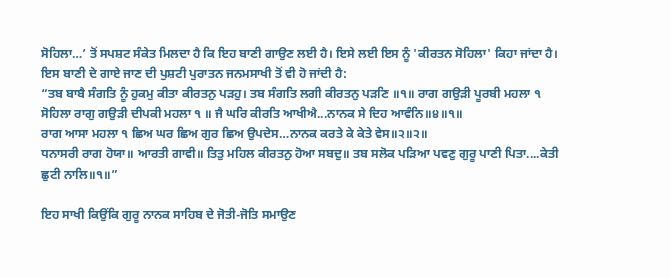ਸੋਹਿਲਾ…’ ਤੋਂ ਸਪਸ਼ਟ ਸੰਕੇਤ ਮਿਲਦਾ ਹੈ ਕਿ ਇਹ ਬਾਣੀ ਗਾਉਣ ਲਈ ਹੈ। ਇਸੇ ਲਈ ਇਸ ਨੂੰ 'ਕੀਰਤਨ ਸੋਹਿਲਾ' ਕਿਹਾ ਜਾਂਦਾ ਹੈ। ਇਸ ਬਾਣੀ ਦੇ ਗਾਏ ਜਾਣ ਦੀ ਪੁਸ਼ਟੀ ਪੁਰਾਤਨ ਜਨਮਸਾਖੀ ਤੋਂ ਵੀ ਹੋ ਜਾਂਦੀ ਹੈ:
“ਤਬ ਬਾਬੈ ਸੰਗਤਿ ਨੂੰ ਹੁਕਮੁ ਕੀਤਾ ਕੀਰਤਨੁ ਪੜਹੁ। ਤਬ ਸੰਗਤਿ ਲਗੀ ਕੀਰਤਨੁ ਪੜਣਿ ॥੧॥ ਰਾਗ ਗਉੜੀ ਪੂਰਬੀ ਮਹਲਾ ੧
ਸੋਹਿਲਾ ਰਾਗੁ ਗਉੜੀ ਦੀਪਕੀ ਮਹਲਾ ੧ ॥ ਜੈ ਘਰਿ ਕੀਰਤਿ ਆਖੀਐ...ਨਾਨਕ ਸੇ ਦਿਹ ਆਵੰਨਿ॥੪॥੧॥
ਰਾਗ ਆਸਾ ਮਹਲਾ ੧ ਛਿਅ ਘਰ ਛਿਅ ਗੁਰ ਛਿਅ ਉਪਦੇਸ…ਨਾਨਕ ਕਰਤੇ ਕੇ ਕੇਤੇ ਵੇਸ॥੨॥੨॥
ਧਨਾਸਰੀ ਰਾਗ ਹੋਯਾ॥ ਆਰਤੀ ਗਾਵੀ॥ ਤਿਤੁ ਮਹਿਲ ਕੀਰਤਨੁ ਹੋਆ ਸਬਦੁ॥ ਤਬ ਸਲੋਕ ਪੜਿਆ ਪਵਣੁ ਗੁਰੂ ਪਾਣੀ ਪਿਤਾ....ਕੇਤੀ ਛੁਟੀ ਨਾਲਿ॥੧॥”

ਇਹ ਸਾਖੀ ਕਿਉਂਕਿ ਗੁਰੂ ਨਾਨਕ ਸਾਹਿਬ ਦੇ ਜੋਤੀ-ਜੋਤਿ ਸਮਾਉਣ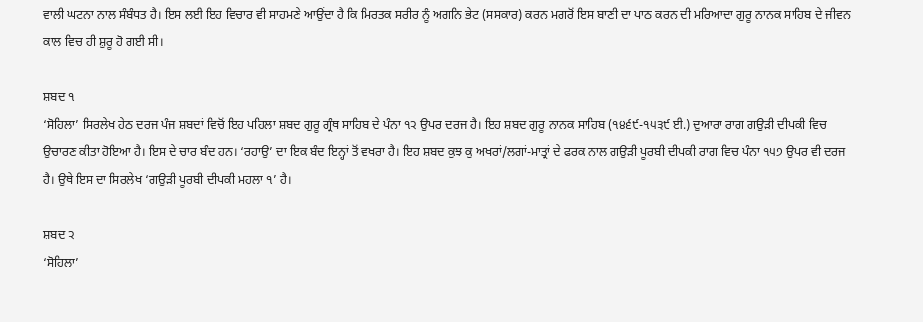ਵਾਲੀ ਘਟਨਾ ਨਾਲ ਸੰਬੰਧਤ ਹੈ। ਇਸ ਲਈ ਇਹ ਵਿਚਾਰ ਵੀ ਸਾਹਮਣੇ ਆਉਂਦਾ ਹੈ ਕਿ ਮਿਰਤਕ ਸਰੀਰ ਨੂੰ ਅਗਨਿ ਭੇਟ (ਸਸਕਾਰ) ਕਰਨ ਮਗਰੋਂ ਇਸ ਬਾਣੀ ਦਾ ਪਾਠ ਕਰਨ ਦੀ ਮਰਿਆਦਾ ਗੁਰੂ ਨਾਨਕ ਸਾਹਿਬ ਦੇ ਜੀਵਨ ਕਾਲ ਵਿਚ ਹੀ ਸ਼ੁਰੂ ਹੋ ਗਈ ਸੀ।

ਸ਼ਬਦ ੧
‘ਸੋਹਿਲਾ’ ਸਿਰਲੇਖ ਹੇਠ ਦਰਜ ਪੰਜ ਸ਼ਬਦਾਂ ਵਿਚੋਂ ਇਹ ਪਹਿਲਾ ਸ਼ਬਦ ਗੁਰੂ ਗ੍ਰੰਥ ਸਾਹਿਬ ਦੇ ਪੰਨਾ ੧੨ ਉਪਰ ਦਰਜ ਹੈ। ਇਹ ਸ਼ਬਦ ਗੁਰੂ ਨਾਨਕ ਸਾਹਿਬ (੧੪੬੯-੧੫੩੯ ਈ.) ਦੁਆਰਾ ਰਾਗ ਗਉੜੀ ਦੀਪਕੀ ਵਿਚ ਉਚਾਰਣ ਕੀਤਾ ਹੋਇਆ ਹੈ। ਇਸ ਦੇ ਚਾਰ ਬੰਦ ਹਨ। ‘ਰਹਾਉ’ ਦਾ ਇਕ ਬੰਦ ਇਨ੍ਹਾਂ ਤੋਂ ਵਖਰਾ ਹੈ। ਇਹ ਸ਼ਬਦ ਕੁਝ ਕੁ ਅਖਰਾਂ/ਲਗਾਂ-ਮਾਤ੍ਰਾਂ ਦੇ ਫਰਕ ਨਾਲ ਗਉੜੀ ਪੂਰਬੀ ਦੀਪਕੀ ਰਾਗ ਵਿਚ ਪੰਨਾ ੧੫੭ ਉਪਰ ਵੀ ਦਰਜ ਹੈ। ਉਥੇ ਇਸ ਦਾ ਸਿਰਲੇਖ ‘ਗਉੜੀ ਪੂਰਬੀ ਦੀਪਕੀ ਮਹਲਾ ੧’ ਹੈ।

ਸ਼ਬਦ ੨
‘ਸੋਹਿਲਾ’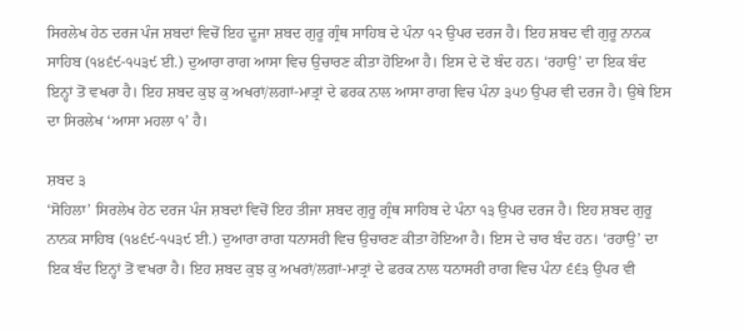ਸਿਰਲੇਖ ਹੇਠ ਦਰਜ ਪੰਜ ਸ਼ਬਦਾਂ ਵਿਚੋਂ ਇਹ ਦੂਜਾ ਸ਼ਬਦ ਗੁਰੂ ਗ੍ਰੰਥ ਸਾਹਿਬ ਦੇ ਪੰਨਾ ੧੨ ਉਪਰ ਦਰਜ ਹੈ। ਇਹ ਸ਼ਬਦ ਵੀ ਗੁਰੂ ਨਾਨਕ ਸਾਹਿਬ (੧੪੬੯-੧੫੩੯ ਈ.) ਦੁਆਰਾ ਰਾਗ ਆਸਾ ਵਿਚ ਉਚਾਰਣ ਕੀਤਾ ਹੋਇਆ ਹੈ। ਇਸ ਦੇ ਦੋ ਬੰਦ ਹਨ। ‘ਰਹਾਉ’ ਦਾ ਇਕ ਬੰਦ ਇਨ੍ਹਾਂ ਤੋਂ ਵਖਰਾ ਹੈ। ਇਹ ਸ਼ਬਦ ਕੁਝ ਕੁ ਅਖਰਾਂ/ਲਗਾਂ-ਮਾਤ੍ਰਾਂ ਦੇ ਫਰਕ ਨਾਲ ਆਸਾ ਰਾਗ ਵਿਚ ਪੰਨਾ ੩੫੭ ਉਪਰ ਵੀ ਦਰਜ ਹੈ। ਉਥੇ ਇਸ ਦਾ ਸਿਰਲੇਖ ‘ਆਸਾ ਮਹਲਾ ੧’ ਹੈ।

ਸ਼ਬਦ ੩
‘ਸੋਹਿਲਾ’ ਸਿਰਲੇਖ ਹੇਠ ਦਰਜ ਪੰਜ ਸ਼ਬਦਾਂ ਵਿਚੋਂ ਇਹ ਤੀਜਾ ਸ਼ਬਦ ਗੁਰੂ ਗ੍ਰੰਥ ਸਾਹਿਬ ਦੇ ਪੰਨਾ ੧੩ ਉਪਰ ਦਰਜ ਹੈ। ਇਹ ਸ਼ਬਦ ਗੁਰੂ ਨਾਨਕ ਸਾਹਿਬ (੧੪੬੯-੧੫੩੯ ਈ.) ਦੁਆਰਾ ਰਾਗ ਧਨਾਸਰੀ ਵਿਚ ਉਚਾਰਣ ਕੀਤਾ ਹੋਇਆ ਹੈ। ਇਸ ਦੇ ਚਾਰ ਬੰਦ ਹਨ। ‘ਰਹਾਉ’ ਦਾ ਇਕ ਬੰਦ ਇਨ੍ਹਾਂ ਤੋਂ ਵਖਰਾ ਹੈ। ਇਹ ਸ਼ਬਦ ਕੁਝ ਕੁ ਅਖਰਾਂ/ਲਗਾਂ-ਮਾਤ੍ਰਾਂ ਦੇ ਫਰਕ ਨਾਲ ਧਨਾਸਰੀ ਰਾਗ ਵਿਚ ਪੰਨਾ ੬੬੩ ਉਪਰ ਵੀ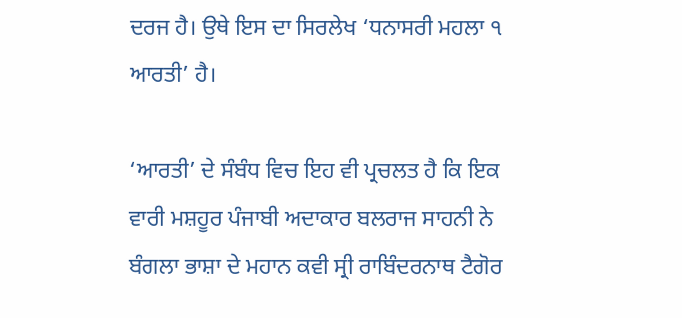ਦਰਜ ਹੈ। ਉਥੇ ਇਸ ਦਾ ਸਿਰਲੇਖ ‘ਧਨਾਸਰੀ ਮਹਲਾ ੧ ਆਰਤੀ’ ਹੈ।

‘ਆਰਤੀ’ ਦੇ ਸੰਬੰਧ ਵਿਚ ਇਹ ਵੀ ਪ੍ਰਚਲਤ ਹੈ ਕਿ ਇਕ ਵਾਰੀ ਮਸ਼ਹੂਰ ਪੰਜਾਬੀ ਅਦਾਕਾਰ ਬਲਰਾਜ ਸਾਹਨੀ ਨੇ ਬੰਗਲਾ ਭਾਸ਼ਾ ਦੇ ਮਹਾਨ ਕਵੀ ਸ੍ਰੀ ਰਾਬਿੰਦਰਨਾਥ ਟੈਗੋਰ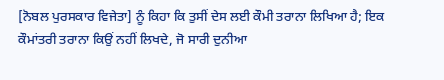[ਨੋਬਲ ਪੁਰਸਕਾਰ ਵਿਜੇਤਾ] ਨੂੰ ਕਿਹਾ ਕਿ ਤੁਸੀਂ ਦੇਸ ਲਈ ਕੌਮੀ ਤਰਾਨਾ ਲਿਖਿਆ ਹੈ; ਇਕ ਕੌਮਾਂਤਰੀ ਤਰਾਨਾ ਕਿਉਂ ਨਹੀਂ ਲਿਖਦੇ, ਜੋ ਸਾਰੀ ਦੁਨੀਆ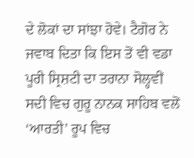ਦੇ ਲੋਕਾਂ ਦਾ ਸਾਂਝਾ ਹੋਵੇ। ਟੈਗੋਰ ਨੇ ਜਵਾਬ ਦਿਤਾ ਕਿ ਇਸ ਤੋਂ ਵੀ ਵਡਾ ਪੂਰੀ ਸ੍ਰਿਸ਼ਟੀ ਦਾ ਤਰਾਨਾ ਸੋਲ੍ਹਵੀਂ ਸਦੀ ਵਿਚ ਗੁਰੂ ਨਾਨਕ ਸਾਹਿਬ ਵਲੋਂ ‘ਆਰਤੀ’ ਰੂਪ ਵਿਚ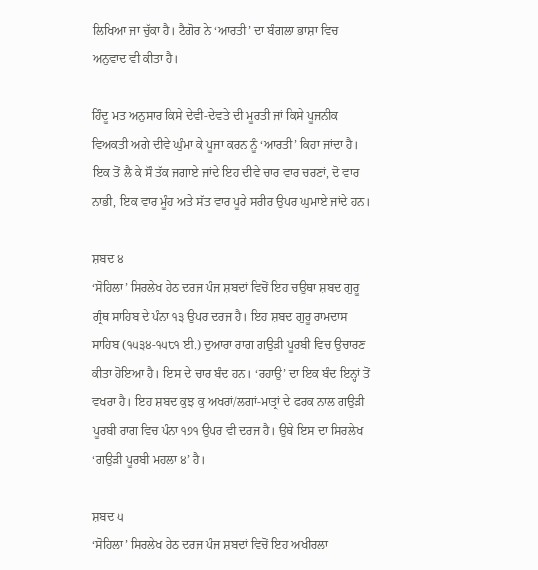ਲਿਖਿਆ ਜਾ ਚੁੱਕਾ ਹੈ। ਟੈਗੋਰ ਨੇ ‘ਆਰਤੀ’ ਦਾ ਬੰਗਲਾ ਭਾਸ਼ਾ ਵਿਚ ਅਨੁਵਾਦ ਵੀ ਕੀਤਾ ਹੈ।

ਹਿੰਦੂ ਮਤ ਅਨੁਸਾਰ ਕਿਸੇ ਦੇਵੀ-ਦੇਵਤੇ ਦੀ ਮੂਰਤੀ ਜਾਂ ਕਿਸੇ ਪੂਜਨੀਕ ਵਿਅਕਤੀ ਅਗੇ ਦੀਵੇ ਘੁੰਮਾ ਕੇ ਪੂਜਾ ਕਰਨ ਨੂੰ ‘ਆਰਤੀ’ ਕਿਹਾ ਜਾਂਦਾ ਹੈ। ਇਕ ਤੋਂ ਲੈ ਕੇ ਸੌ ਤੱਕ ਜਗਾਏ ਜਾਂਦੇ ਇਹ ਦੀਵੇ ਚਾਰ ਵਾਰ ਚਰਣਾਂ, ਦੋ ਵਾਰ ਨਾਭੀ, ਇਕ ਵਾਰ ਮੂੰਹ ਅਤੇ ਸੱਤ ਵਾਰ ਪੂਰੇ ਸਰੀਰ ਉਪਰ ਘੁਮਾਏ ਜਾਂਦੇ ਹਨ।

ਸ਼ਬਦ ੪
‘ਸੋਹਿਲਾ’ ਸਿਰਲੇਖ ਹੇਠ ਦਰਜ ਪੰਜ ਸ਼ਬਦਾਂ ਵਿਚੋਂ ਇਹ ਚਉਥਾ ਸ਼ਬਦ ਗੁਰੂ ਗ੍ਰੰਥ ਸਾਹਿਬ ਦੇ ਪੰਨਾ ੧੩ ਉਪਰ ਦਰਜ ਹੈ। ਇਹ ਸ਼ਬਦ ਗੁਰੂ ਰਾਮਦਾਸ ਸਾਹਿਬ (੧੫੩੪-੧੫੮੧ ਈ.) ਦੁਆਰਾ ਰਾਗ ਗਉੜੀ ਪੂਰਬੀ ਵਿਚ ਉਚਾਰਣ ਕੀਤਾ ਹੋਇਆ ਹੈ। ਇਸ ਦੇ ਚਾਰ ਬੰਦ ਹਨ। ‘ਰਹਾਉ’ ਦਾ ਇਕ ਬੰਦ ਇਨ੍ਹਾਂ ਤੋਂ ਵਖਰਾ ਹੈ। ਇਹ ਸ਼ਬਦ ਕੁਝ ਕੁ ਅਖਰਾਂ/ਲਗਾਂ-ਮਾਤ੍ਰਾਂ ਦੇ ਫਰਕ ਨਾਲ ਗਉੜੀ ਪੂਰਬੀ ਰਾਗ ਵਿਚ ਪੰਨਾ ੧੭੧ ਉਪਰ ਵੀ ਦਰਜ ਹੈ। ਉਥੇ ਇਸ ਦਾ ਸਿਰਲੇਖ ‘ਗਉੜੀ ਪੂਰਬੀ ਮਹਲਾ ੪’ ਹੈ।

ਸ਼ਬਦ ੫
‘ਸੋਹਿਲਾ’ ਸਿਰਲੇਖ ਹੇਠ ਦਰਜ ਪੰਜ ਸ਼ਬਦਾਂ ਵਿਚੋਂ ਇਹ ਅਖੀਰਲਾ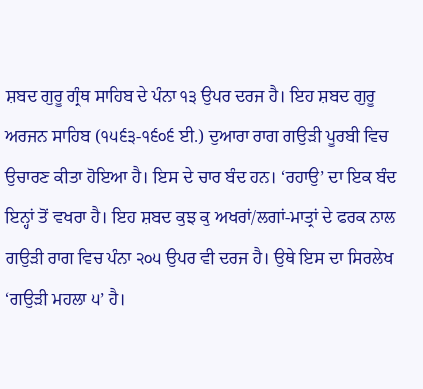ਸ਼ਬਦ ਗੁਰੂ ਗ੍ਰੰਥ ਸਾਹਿਬ ਦੇ ਪੰਨਾ ੧੩ ਉਪਰ ਦਰਜ ਹੈ। ਇਹ ਸ਼ਬਦ ਗੁਰੂ ਅਰਜਨ ਸਾਹਿਬ (੧੫੬੩-੧੬੦੬ ਈ.) ਦੁਆਰਾ ਰਾਗ ਗਉੜੀ ਪੂਰਬੀ ਵਿਚ ਉਚਾਰਣ ਕੀਤਾ ਹੋਇਆ ਹੈ। ਇਸ ਦੇ ਚਾਰ ਬੰਦ ਹਨ। ‘ਰਹਾਉ’ ਦਾ ਇਕ ਬੰਦ ਇਨ੍ਹਾਂ ਤੋਂ ਵਖਰਾ ਹੈ। ਇਹ ਸ਼ਬਦ ਕੁਝ ਕੁ ਅਖਰਾਂ/ਲਗਾਂ-ਮਾਤ੍ਰਾਂ ਦੇ ਫਰਕ ਨਾਲ ਗਉੜੀ ਰਾਗ ਵਿਚ ਪੰਨਾ ੨੦੫ ਉਪਰ ਵੀ ਦਰਜ ਹੈ। ਉਥੇ ਇਸ ਦਾ ਸਿਰਲੇਖ ‘ਗਉੜੀ ਮਹਲਾ ੫’ ਹੈ।